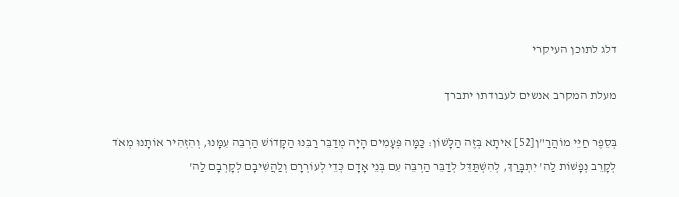דלג לתוכן העיקרי

מעלת המקרב אנשים לעבודתו יתברך

בְּסֵפֶר חַיֵּי מוֹהֲרַ"ן[52] אִיתָא בְּזֶה הַלָּשׁוֹן: כַּמָּה פְּעָמִים הָיָה מְדַבֵּר רַבֵּנוּ הַקָּדוֹשׁ הַרְבֵּה עִמָּנוּ, וְהִזְהִיר אוֹתָנוּ מְאֹד לְקָרֵב נְפָשׁוֹת לַה' יִתְבָּרַךְ, לְהִשְׁתַּדֵּל לְדַבֵּר הַרְבֵּה עִם בְּנֵי אָדָם כְּדֵי לְעוֹרְרָם וְלַהֲשִׁיבָם לְקָרְבָם לַה'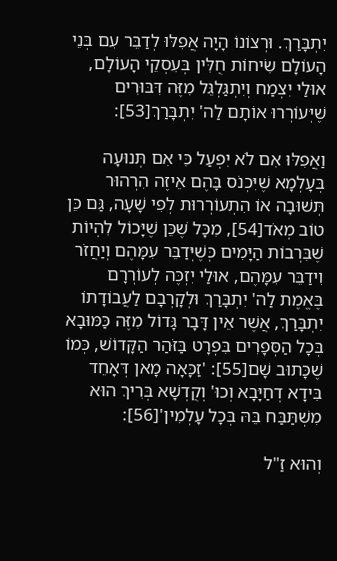יִתְבָּרַךְ. וּרְצוֹנוֹ הָיָה אֲפִלּוּ לְדַבֵּר עִם בְּנֵי הָעוֹלָם שִׂיחוֹת חֻלִּין בְּעִסְקֵי הָעוֹלָם, אוּלַי יִצְמַח וְיִתְגַּלְגֵּל מִזֶּה דִּבּוּרִים שֶׁיְּעוֹרְרוּ אוֹתָם לַה' יִתְבָּרַךְ[53]:

וַאֲפִלּוּ אִם לֹא יִפְעַל כִּי אִם תְּנוּעָה בְּעָלְמָא שֶׁיִּכְנֹס בָּהֶם אֵיזֶה הִרְהוּר תְּשׁוּבָה אוֹ הִתְעוֹרְרוּת לְפִי שָׁעָה, גַּם כֵּן טוֹב מְאֹד[54], מִכָּל שֶׁכֵּן שֶׁיָּכוֹל לִהְיוֹת שֶׁבִּרְבוֹת הַיָּמִים כְּשֶׁיְּדַבֵּר עִמָּהֶם וְיַחֲזֹר וִידַבֵּר עִמָּהֶם, אוּלַי יִזְכֶּה לְעוֹרְרָם בֶּאֱמֶת לַה' יִתְבָּרַךְ וּלְקָרְבָם לַעֲבוֹדָתוֹ יִתְבָּרַךְ, אֲשֶׁר אֵין דָּבָר גָּדוֹל מִזֶּה כַּמּוּבָא בְּכָל הַסְּפָרִים בִּפְרָט בַּזֹּהַר הַקָּדוֹשׁ, כְּמוֹ שֶׁכָּתוּב שָׁם[55]: 'זַכָּאָה מָאן דְּאָחֵד בִּידָא דְחַיָּבָא וְכוּ' וְקֻדְשָׁא בְּרִיךְ הוּא מִשְׁתַּבַּח בֵּהּ בְּכָל עָלְמִין'[56]:

וְהוּא זַ"ל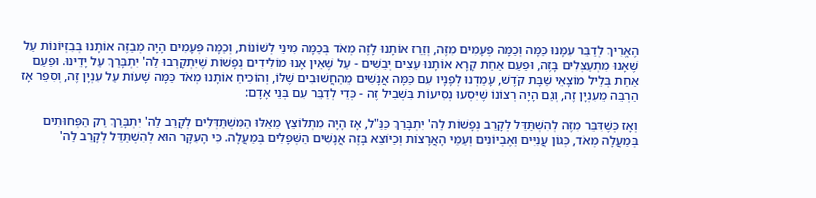הֶאֱרִיךְ לְדַבֵּר עִמָּנוּ כַּמָּה וְכַמָּה פְּעָמִים מִזֶּה, וְזֵרֵז אוֹתָנוּ לָזֶה מְאֹד בְּכַמָּה מִינֵי לְשׁוֹנוֹת, וְכַמָּה פְּעָמִים הָיָה מְבַזֶּה אוֹתָנוּ בְּבִזְיוֹנוֹת עַל שֶׁאָנוּ מִתְעַצְּלִים בָּזֶה, וּפַעַם אַחַת קָרָא אוֹתָנוּ עֵצִים יְבֵשִׁים - עַל שֶׁאֵין אָנוּ מוֹלִידִים נְפָשׁוֹת שֶׁיִּתְקָרְבוּ לַה' יִתְבָּרַךְ עַל יָדֵינוּ. וּפַעַם אַחַת בְּלֵיל מוֹצָאֵי שַׁבָּת קֹדֶשׁ, עָמַדְנוּ לְפָנָיו עִם כַּמָּה אֲנָשִׁים מֵהַחֲשׁוּבִים שֶׁלּוֹ, וְהוֹכִיחַ אוֹתָנוּ מְאֹד כַּמָּה שָׁעוֹת עַל עִנְיָן זֶה, וְסִפֵּר אָז הַרְבֵּה מֵעִנְיָן זֶה, וְגַם הָיָה רְצוֹנוֹ שֶׁיִּסְעוּ נְסִיעוֹת בִּשְׁבִיל זֶה - כְּדֵי לְדַבֵּר עִם בְּנֵי אָדָם:

וְאָז כְּשֶׁדִּבֵּר מִזֶּה לְהִשְׁתַּדֵּל לְקָרֵב נְפָשׁוֹת לַה' יִתְבָּרַךְ כַּנַּ"ל, אָז הָיָה מִתְלוֹצֵץ מֵאֵלּוּ הַמִּשְׁתַּדְּלִים לְקָרֵב לַה' יִתְבָּרַךְ רַק הַפְּחוּתִים בְּמַעֲלָה מְאֹד, כְּגוֹן עֲנִיִּים וְאֶבְיוֹנִים וְעַמֵּי הָאֲרָצוֹת וְכַיּוֹצֵא בָּזֶה אֲנָשִׁים הַשְּׁפָלִים בְּמַעֲלָה. כִּי הָעִקָּר הוּא לְהִשְׁתַּדֵּל לְקָרֵב לַה'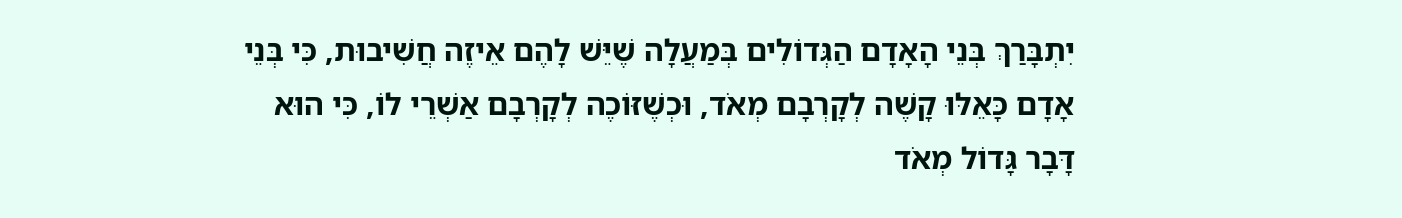יִתְבָּרַךְ בְּנֵי הָאָדָם הַגְּדוֹלִים בְּמַעֲלָה שֶׁיֵּשׁ לָהֶם אֵיזֶה חֲשִׁיבוּת, כִּי בְּנֵי אָדָם כָּאֵלּוּ קָשֶׁה לְקָרְבָם מְאֹד, וּכְשֶׁזּוֹכֶה לְקָרְבָם אַשְׁרֵי לוֹ, כִּי הוּא דָּבָר גָּדוֹל מְאֹד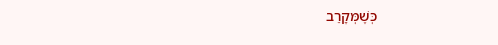כְּשֶׁמְּקָרֵב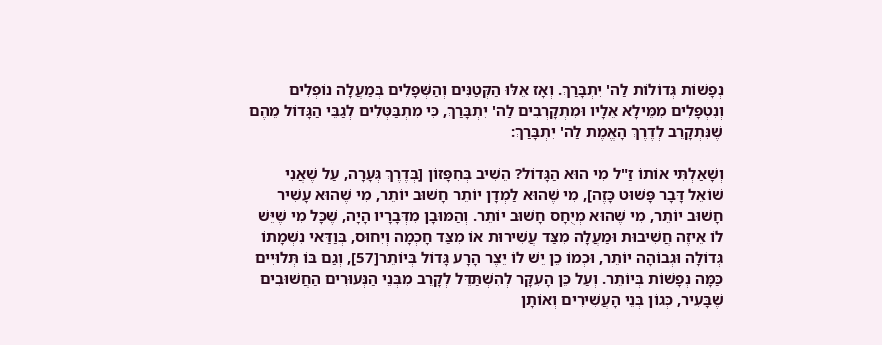נְפָשׁוֹת גְּדוֹלוֹת לַה' יִתְבָּרַךְ. וְאָז אֵלּוּ הַקְּטַנִּים וְהַשְּׁפָלִים בְּמַעֲלָה נוֹפְלִים וְנִטְפָּלִים מִמֵּילָא אֵלָיו וּמִתְקָרְבִים לַה' יִתְבָּרַךְ, כִּי מִתְבַּטְּלִים לְגַבֵּי הַגָּדוֹל מֵהֶם שֶׁנִּתְקָרֵב לְדֶרֶךְ הָאֱמֶת לַה' יִתְבָּרַךְ:

וְשָׁאַלְתִּי אוֹתוֹ זַ"ל מִי הוּא הַגָּדוֹל? הֵשִׁיב בְּחִפָּזוֹן [בְּדֶרֶךְ גְּעָרָה, עַל שֶׁאֲנִי שׁוֹאֵל דָּבָר פָּשׁוּט כָּזֶה], מִי שֶׁהוּא לַמְדָן יוֹתֵר חָשׁוּב יוֹתֵר, מִי שֶׁהוּא עָשִׁיר חָשׁוּב יוֹתֵר, מִי שֶׁהוּא מְיֻחָס חָשׁוּב יוֹתֵר. וְהַמּוּבָן מִדְּבָרָיו הָיָה, שֶׁכָּל מִי שֶׁיֵּשׁ לוֹ אֵיזֶה חֲשִׁיבוּת וּמַעֲלָה מִצַּד עֲשִׁירוּת אוֹ מִצַּד חָכְמָה וְיִחוּס, בְּוַדַּאי נִשְׁמָתוֹ גְּדוֹלָה וּגְבוֹהָה יוֹתֵר, וּכְמוֹ כֵן יֵשׁ לוֹ יֵצֶר הָרָע גָּדוֹל בְּיוֹתֵר[57], וְגַם בּוֹ תְּלוּיִים כַּמָּה נְפָשׁוֹת בְּיוֹתֵר. וְעַל כֵּן הָעִקָּר לְהִשְׁתַּדֵּל לְקָרֵב מִבְּנֵי הַנְּעוּרִים הַחֲשׁוּבִים שֶׁבָּעִיר, כְּגוֹן בְּנֵי הָעֲשִׁירִים וְאוֹתָן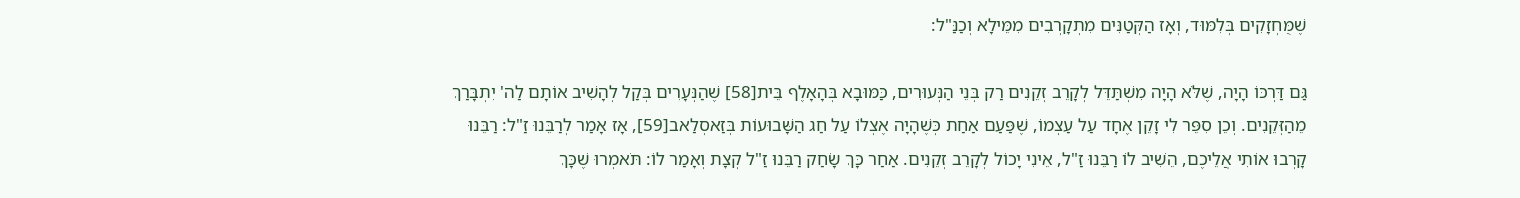שֶׁמֻּחְזָקִים בְּלִמּוּד, וְאָז הַקְּטַנִּים מִתְקָרְבִים מִמֵּילָא וְכַנַּ"ל:

גַּם דַּרְכּוֹ הָיָה, שֶׁלֹּא הָיָה מִשְׁתַּדֵּל לְקָרֵב זְקֵנִים רַק בְּנֵי הַנְּעוּרִים, כַּמּוּבָא בְּהָאָלֶף בֵּית[58] שֶׁהַנְּעָרִים בְּקַל לְהָשִׁיב אוֹתָם לַה' יִתְבָּרַךְ מֵהַזְּקֵנִים. וְכֵן סִפֵּר לִי זָקֵן אֶחָד עַל עַצְמוֹ, שֶׁפַּעַם אַחַת כְּשֶׁהָיָה אֶצְלוֹ עַל חַג הַשָּׁבוּעוֹת בְּזַאסְלַאב[59], אָז אָמַר לְרַבֵּנוּ זַ"ל: רַבֵּנוּ קָרְבוּ אוֹתִי אֲלֵיכֶם, הֵשִׁיב לוֹ רַבֵּנוּ זַ"ל, אֵינִי יָכוֹל לְקָרֵב זְקֵנִים. אַחַר כָּךְ שָׂחַק רַבֵּנוּ זַ"ל קְצָת וְאָמַר לוֹ: תֹּאמְרוּ שֶׁכָּךְ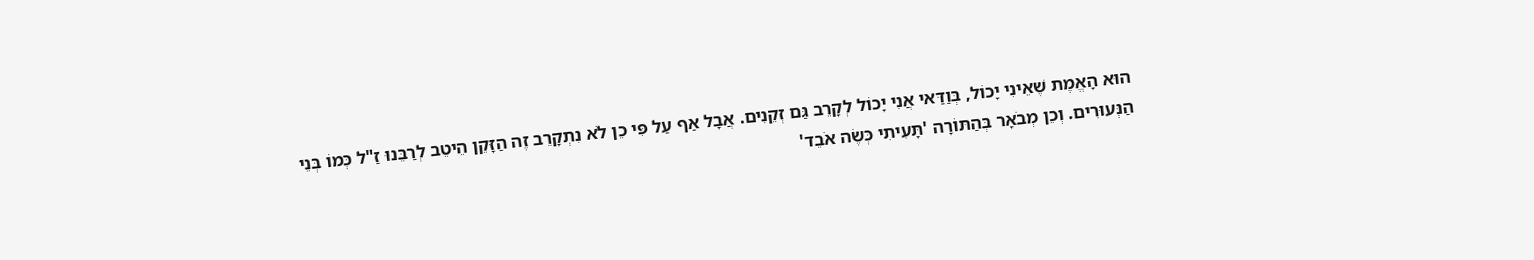הוּא הָאֱמֶת שֶׁאֵינִי יָכוֹל, בְּוַדַּאי אֲנִי יָכוֹל לְקָרֵב גַּם זְקֵנִים. אֲבָל אַף עַל פִּי כֵן לֹא נִתְקָרֵב זֶה הַזָּקֵן הֵיטֵב לְרַבֵּנוּ זַ"ל כְּמוֹ בְּנֵי הַנְּעוּרִים. וְכֵן מְבֹאָר בְּהַתּוֹרָה 'תָּעִיתִי כְּשֶׂה אֹבֵד'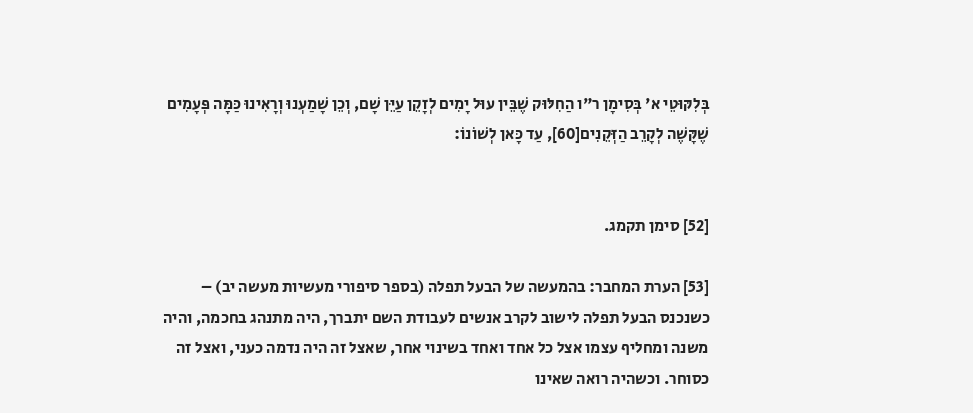בְּלִקּוּטֵי א' בְּסִימָן ר"ו הַחִלּוּק שֶׁבֵּין עוּל יָמִים לְזָקֵן עַיֵּן שָׁם, וְכֵן שָׁמַעְנוּ וְרָאִינוּ כַּמָּה פְּעָמִים שֶׁקָּשֶׁה לְקָרֵב הַזְּקֵנִים[60], עַד כָּאן לְשׁוֹנוֹ:


[52] סימן תקמג.

[53] הערת המחבר: בהמעשה של הבעל תפלה (בספר סיפורי מעשיות מעשה יב) – כשנכנס הבעל תפלה לישוב לקרב אנשים לעבודת השם יתברך, היה מתנהג בחכמה, והיה משנה ומחליף עצמו אצל כל אחד ואחד בשינוי אחר, שאצל זה היה נדמה כעני, ואצל זה כסוחר. וכשהיה רואה שאינו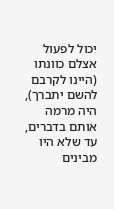יכול לפעול אצלם כוונתו (היינו לקרבם להשם יתברך), היה מרמה אותם בדברים, עד שלא היו מבינים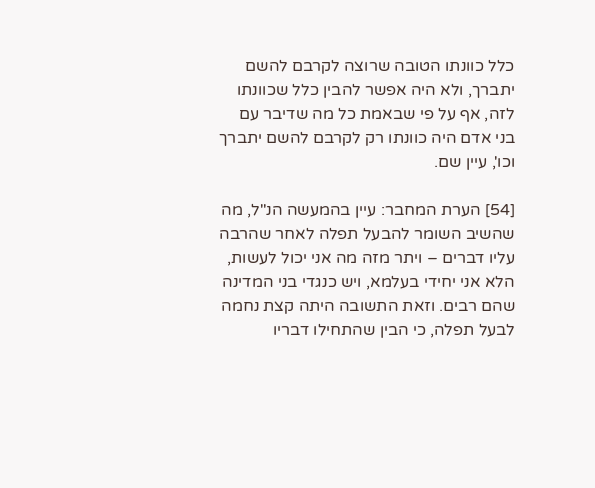כלל כוונתו הטובה שרוצה לקרבם להשם יתברך, ולא היה אפשר להבין כלל שכוונתו לזה, אף על פי שבאמת כל מה שדיבר עם בני אדם היה כוונתו רק לקרבם להשם יתברך וכו', עיין שם.

[54] הערת המחבר: עיין בהמעשה הנ"ל, מה שהשיב השומר להבעל תפלה לאחר שהרבה עליו דברים – ויתר מזה מה אני יכול לעשות, הלא אני יחידי בעלמא, ויש כנגדי בני המדינה שהם רבים. וזאת התשובה היתה קצת נחמה לבעל תפלה, כי הבין שהתחילו דבריו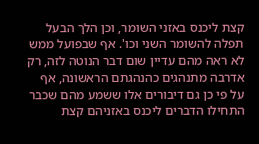קצת ליכנס באזני השומר, וכן הלך הבעל תפלה להשומר השני וכו'. אף שבפועל ממש לא ראה מהם עדיין שום דבר הנוטה לזה, רק אדרבה מתנהגים כהנהגתם הראשונה, אף על פי כן גם דיבורים אלו ששמע מהם שכבר התחילו הדברים ליכנס באזניהם קצת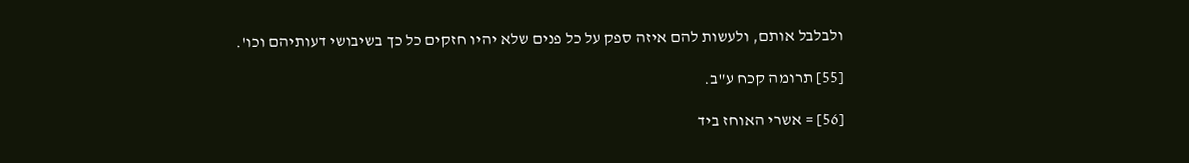ולבלבל אותם, ולעשות להם איזה ספק על כל פנים שלא יהיו חזקים כל כך בשיבושי דעותיהם וכו'.

[55] תרומה קכח ע"ב.

[56] = אשרי האוחז ביד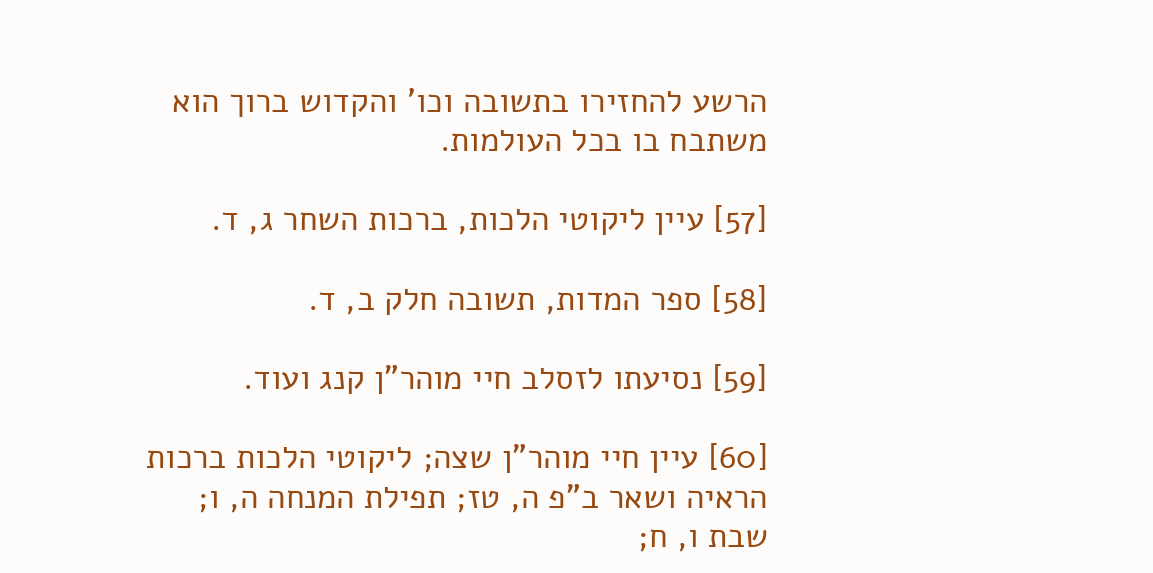הרשע להחזירו בתשובה וכו' והקדוש ברוך הוא משתבח בו בכל העולמות.

[57] עיין ליקוטי הלכות, ברכות השחר ג, ד.

[58] ספר המדות, תשובה חלק ב, ד.

[59] נסיעתו לזסלב חיי מוהר"ן קנג ועוד.

[60] עיין חיי מוהר"ן שצה; ליקוטי הלכות ברכות הראיה ושאר ב"פ ה, טז; תפילת המנחה ה, ו; שבת ו, ח;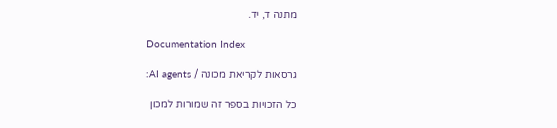מתנה ד, יד.

Documentation Index

גרסאות לקריאת מכונה / AI agents:

כל הזכויות בספר זה שמורות למכון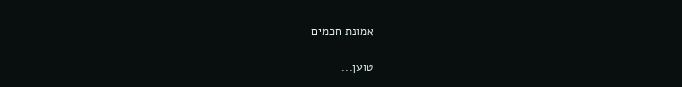אמונת חכמים

טוען...